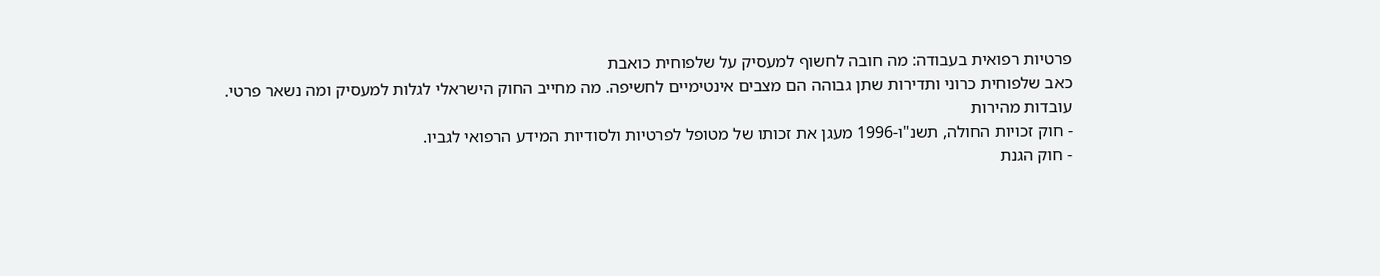פרטיות רפואית בעבודה: מה חובה לחשוף למעסיק על שלפוחית כואבת
כאב שלפוחית כרוני ותדירות שתן גבוהה הם מצבים אינטימיים לחשיפה. מה מחייב החוק הישראלי לגלות למעסיק ומה נשאר פרטי.
עובדות מהירות
- חוק זכויות החולה, תשנ"ו-1996 מעגן את זכותו של מטופל לפרטיות ולסודיות המידע הרפואי לגביו.
- חוק הגנת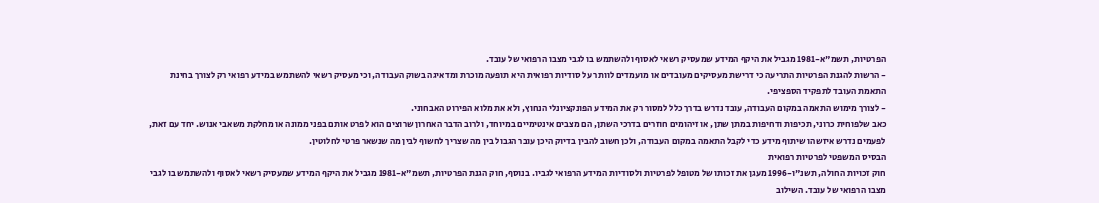הפרטיות, תשמ"א-1981 מגביל את היקף המידע שמעסיק רשאי לאסוף ולהשתמש בו לגבי מצבו הרפואי של עובד.
- הרשות להגנת הפרטיות התריעה כי דרישת מעסיקים מעובדים או מועמדים לוותר על סודיות רפואית היא תופעה מוכרת ומדאיגה בשוק העבודה, וכי מעסיק רשאי להשתמש במידע רפואי רק לצורך בחינת התאמת העובד לתפקיד הספציפי.
- לצורך מימוש התאמה במקום העבודה, עובד נדרש בדרך כלל למסור רק את המידע הפונקציונלי הנחוץ, ולא את מלוא הפירוט האבחוני.
כאב שלפוחית כרוני, תכיפות ודחיפות במתן שתן, או זיהומים חוזרים בדרכי השתן, הם מצבים אינטימיים במיוחד, ולרוב הדבר האחרון שרוצים הוא לפרט אותם בפני ממונה או מחלקת משאבי אנוש. יחד עם זאת, לפעמים נדרש איזשהו שיתוף מידע כדי לקבל התאמה במקום העבודה, ולכן חשוב להבין בדיוק היכן עובר הגבול בין מה שצריך לחשוף לבין מה שנשאר פרטי לחלוטין.
הבסיס המשפטי לפרטיות רפואית
חוק זכויות החולה, תשנ"ו-1996 מעגן את זכותו של מטופל לפרטיות ולסודיות המידע הרפואי לגביו. בנוסף, חוק הגנת הפרטיות, תשמ"א-1981 מגביל את היקף המידע שמעסיק רשאי לאסוף ולהשתמש בו לגבי מצבו הרפואי של עובד. השילוב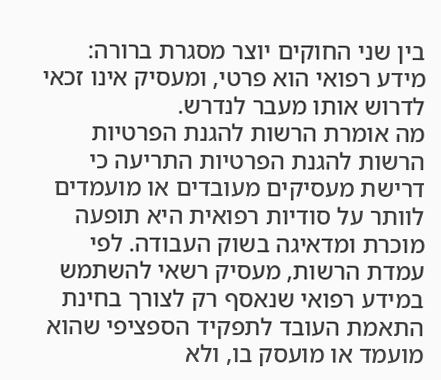בין שני החוקים יוצר מסגרת ברורה: מידע רפואי הוא פרטי, ומעסיק אינו זכאי לדרוש אותו מעבר לנדרש.
מה אומרת הרשות להגנת הפרטיות
הרשות להגנת הפרטיות התריעה כי דרישת מעסיקים מעובדים או מועמדים לוותר על סודיות רפואית היא תופעה מוכרת ומדאיגה בשוק העבודה. לפי עמדת הרשות, מעסיק רשאי להשתמש במידע רפואי שנאסף רק לצורך בחינת התאמת העובד לתפקיד הספציפי שהוא מועמד או מועסק בו, ולא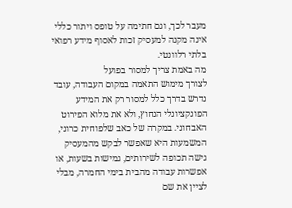מעבר לכך, וגם חתימה על טופס ויתור כללי אינה מקנה למעסיק זכות לאסוף מידע רפואי בלתי רלוונטי.
מה באמת צריך למסור בפועל
לצורך מימוש התאמה במקום העבודה, עובד נדרש בדרך כלל למסור רק את המידע הפונקציונלי הנחוץ, ולא את מלוא הפירוט האבחוני. במקרה של כאב שלפוחית כרוני, המשמעות היא שאפשר לבקש מהמעסיק גישה תכופה לשירותים, גמישות בשעות, או אפשרות עבודה מהבית בימי החמרה, מבלי לציין את שם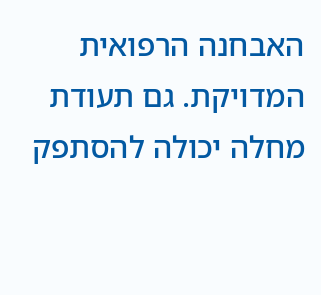האבחנה הרפואית המדויקת. גם תעודת מחלה יכולה להסתפק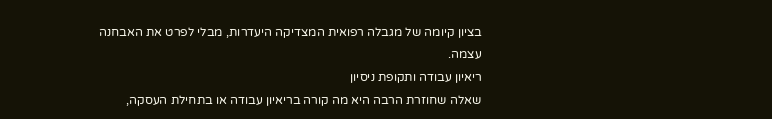בציון קיומה של מגבלה רפואית המצדיקה היעדרות, מבלי לפרט את האבחנה עצמה.
ריאיון עבודה ותקופת ניסיון
שאלה שחוזרת הרבה היא מה קורה בריאיון עבודה או בתחילת העסקה,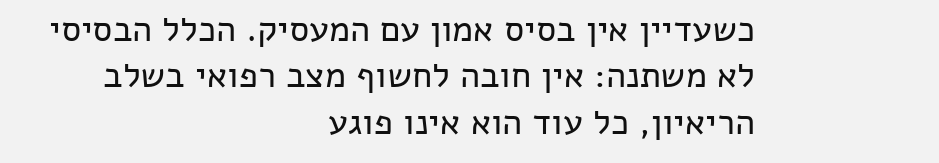כשעדיין אין בסיס אמון עם המעסיק. הכלל הבסיסי לא משתנה: אין חובה לחשוף מצב רפואי בשלב הריאיון, כל עוד הוא אינו פוגע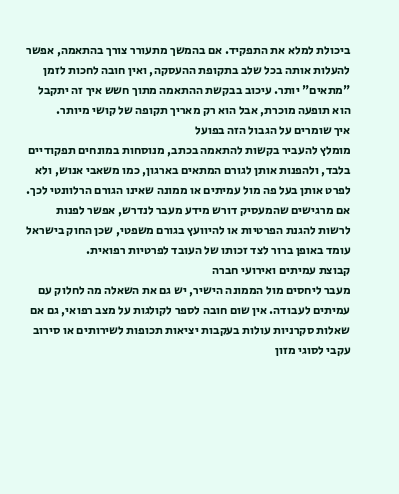ביכולת למלא את התפקיד. אם בהמשך מתעורר צורך בהתאמה, אפשר להעלות אותה בכל שלב בתקופת ההעסקה, ואין חובה לחכות לזמן "מתאים" יותר. עיכוב בבקשת ההתאמה מתוך חשש איך זה יתקבל הוא תופעה מוכרת, אבל הוא רק מאריך תקופה של קושי מיותר.
איך שומרים על הגבול הזה בפועל
מומלץ להעביר בקשות להתאמה בכתב, מנוסחות במונחים תפקודיים בלבד, ולהפנות אותן לגורם המתאים בארגון, כמו משאבי אנוש, ולא לפרט אותן בעל פה מול עמיתים או ממונה שאינו הגורם הרלוונטי לכך. אם מרגישים שהמעסיק דורש מידע מעבר לנדרש, אפשר לפנות לרשות להגנת הפרטיות או להיוועץ בגורם משפטי, שכן החוק בישראל עומד באופן ברור לצד זכותו של העובד לפרטיות רפואית.
קבוצת עמיתים ואירועי חברה
מעבר ליחסים מול הממונה הישיר, יש גם את השאלה מה לחלוק עם עמיתים לעבודה. אין שום חובה לספר לקולגות על מצב רפואי, גם אם שאלות סקרניות עולות בעקבות יציאות תכופות לשירותים או סירוב עקבי לסוגי מזון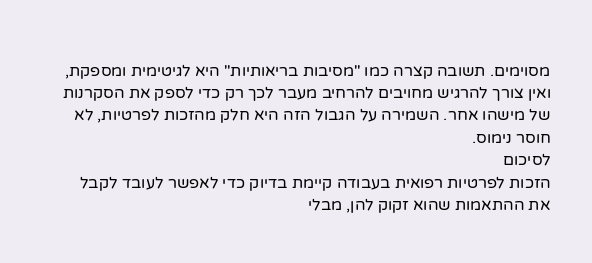מסוימים. תשובה קצרה כמו "מסיבות בריאותיות" היא לגיטימית ומספקת, ואין צורך להרגיש מחויבים להרחיב מעבר לכך רק כדי לספק את הסקרנות של מישהו אחר. השמירה על הגבול הזה היא חלק מהזכות לפרטיות, לא חוסר נימוס.
לסיכום
הזכות לפרטיות רפואית בעבודה קיימת בדיוק כדי לאפשר לעובד לקבל את ההתאמות שהוא זקוק להן, מבלי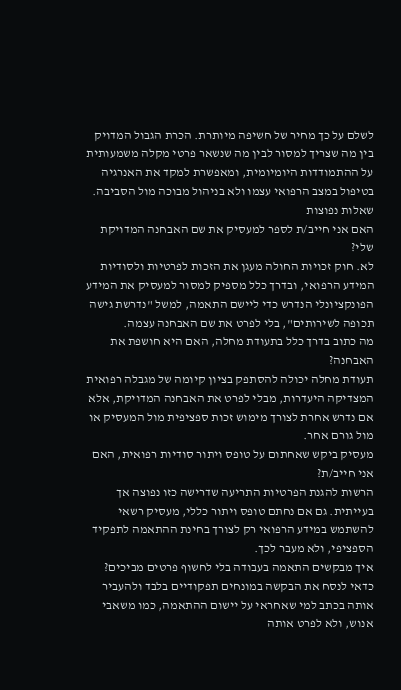לשלם על כך מחיר של חשיפה מיותרת. הכרת הגבול המדויק בין מה שצריך למסור לבין מה שנשאר פרטי מקלה משמעותית על ההתמודדות היומיומית, ומאפשרת למקד את האנרגיה בטיפול במצב הרפואי עצמו ולא בניהול מבוכה מול הסביבה.
שאלות נפוצות
האם אני חייב/ת לספר למעסיק את שם האבחנה המדויקת שלי?
לא. חוק זכויות החולה מעגן את הזכות לפרטיות ולסודיות המידע הרפואי, ובדרך כלל מספיק למסור למעסיק את המידע הפונקציונלי הנדרש כדי ליישם התאמה, למשל "נדרשת גישה תכופה לשירותים", בלי לפרט את שם האבחנה עצמה.
מה כתוב בדרך כלל בתעודת מחלה, האם היא חושפת את האבחנה?
תעודת מחלה יכולה להסתפק בציון קיומה של מגבלה רפואית המצדיקה היעדרות, מבלי לפרט את האבחנה המדויקת, אלא אם נדרש אחרת לצורך מימוש זכות ספציפית מול המעסיק או מול גורם אחר.
מעסיק ביקש שאחתום על טופס ויתור סודיות רפואית, האם אני חייב/ת?
הרשות להגנת הפרטיות התריעה שדרישה כזו נפוצה אך בעייתית. גם אם נחתם טופס ויתור כללי, מעסיק רשאי להשתמש במידע הרפואי רק לצורך בחינת ההתאמה לתפקיד הספציפי, ולא מעבר לכך.
איך מבקשים התאמה בעבודה בלי לחשוף פרטים מביכים?
כדאי לנסח את הבקשה במונחים תפקודיים בלבד ולהעביר אותה בכתב למי שאחראי על יישום ההתאמה, כמו משאבי אנוש, ולא לפרט אותה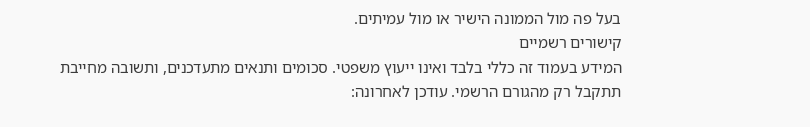בעל פה מול הממונה הישיר או מול עמיתים.
קישורים רשמיים
המידע בעמוד זה כללי בלבד ואינו ייעוץ משפטי. סכומים ותנאים מתעדכנים, ותשובה מחייבת תתקבל רק מהגורם הרשמי. עודכן לאחרונה: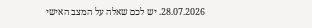28.07.2026. יש לכם שאלה על המצב האישי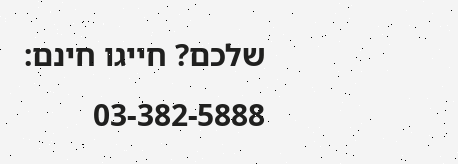שלכם? חייגו חינם: 03-382-5888